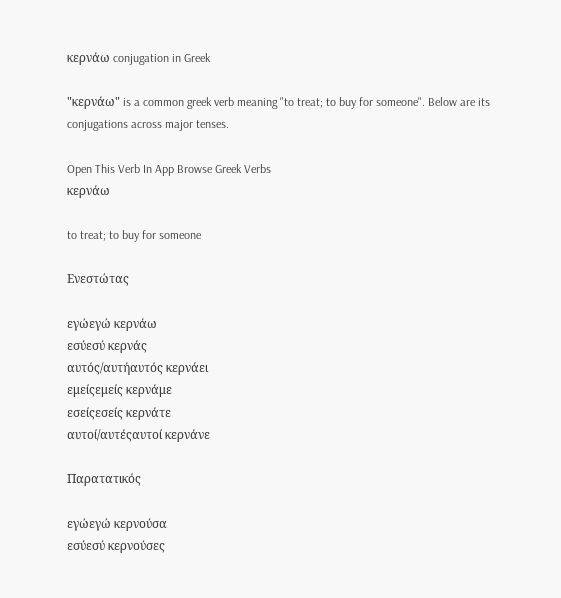κερνάω conjugation in Greek

"κερνάω" is a common greek verb meaning "to treat; to buy for someone". Below are its conjugations across major tenses.

Open This Verb In App Browse Greek Verbs
κερνάω

to treat; to buy for someone

Ενεστώτας

εγώεγώ κερνάω
εσύεσύ κερνάς
αυτός/αυτήαυτός κερνάει
εμείςεμείς κερνάμε
εσείςεσείς κερνάτε
αυτοί/αυτέςαυτοί κερνάνε

Παρατατικός

εγώεγώ κερνούσα
εσύεσύ κερνούσες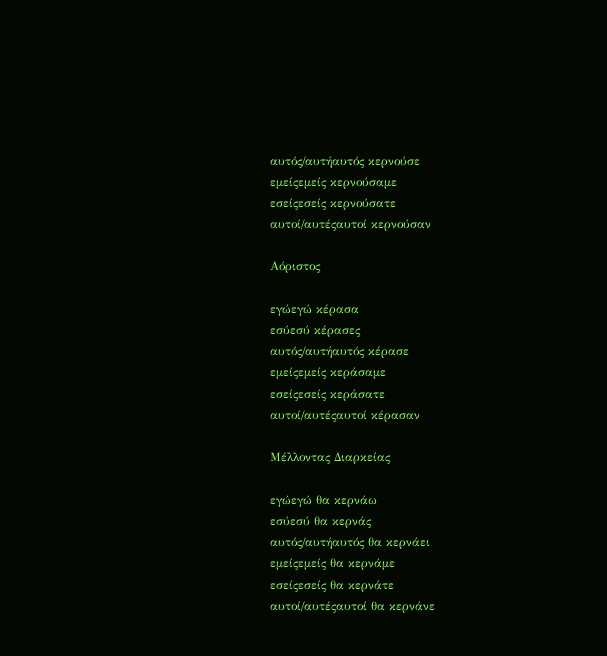αυτός/αυτήαυτός κερνούσε
εμείςεμείς κερνούσαμε
εσείςεσείς κερνούσατε
αυτοί/αυτέςαυτοί κερνούσαν

Αόριστος

εγώεγώ κέρασα
εσύεσύ κέρασες
αυτός/αυτήαυτός κέρασε
εμείςεμείς κεράσαμε
εσείςεσείς κεράσατε
αυτοί/αυτέςαυτοί κέρασαν

Μέλλοντας Διαρκείας

εγώεγώ θα κερνάω
εσύεσύ θα κερνάς
αυτός/αυτήαυτός θα κερνάει
εμείςεμείς θα κερνάμε
εσείςεσείς θα κερνάτε
αυτοί/αυτέςαυτοί θα κερνάνε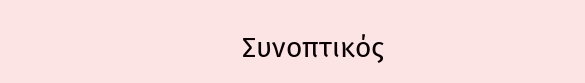Συνοπτικός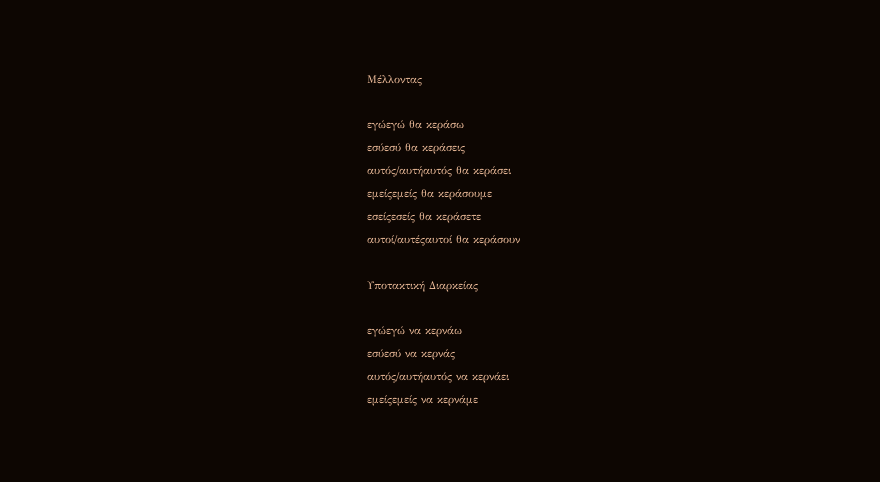Μέλλοντας

εγώεγώ θα κεράσω
εσύεσύ θα κεράσεις
αυτός/αυτήαυτός θα κεράσει
εμείςεμείς θα κεράσουμε
εσείςεσείς θα κεράσετε
αυτοί/αυτέςαυτοί θα κεράσουν

Υποτακτική Διαρκείας

εγώεγώ να κερνάω
εσύεσύ να κερνάς
αυτός/αυτήαυτός να κερνάει
εμείςεμείς να κερνάμε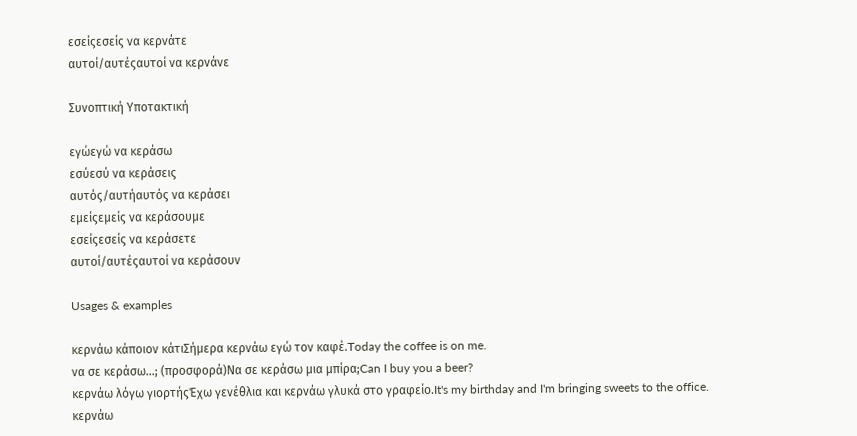εσείςεσείς να κερνάτε
αυτοί/αυτέςαυτοί να κερνάνε

Συνοπτική Υποτακτική

εγώεγώ να κεράσω
εσύεσύ να κεράσεις
αυτός/αυτήαυτός να κεράσει
εμείςεμείς να κεράσουμε
εσείςεσείς να κεράσετε
αυτοί/αυτέςαυτοί να κεράσουν

Usages & examples

κερνάω κάποιον κάτιΣήμερα κερνάω εγώ τον καφέ.Today the coffee is on me.
να σε κεράσω...; (προσφορά)Να σε κεράσω μια μπίρα;Can I buy you a beer?
κερνάω λόγω γιορτήςΈχω γενέθλια και κερνάω γλυκά στο γραφείο.It's my birthday and I'm bringing sweets to the office.
κερνάω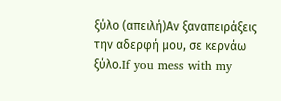ξύλο (απειλή)Αν ξαναπειράξεις την αδερφή μου, σε κερνάω ξύλο.If you mess with my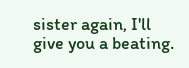sister again, I'll give you a beating.